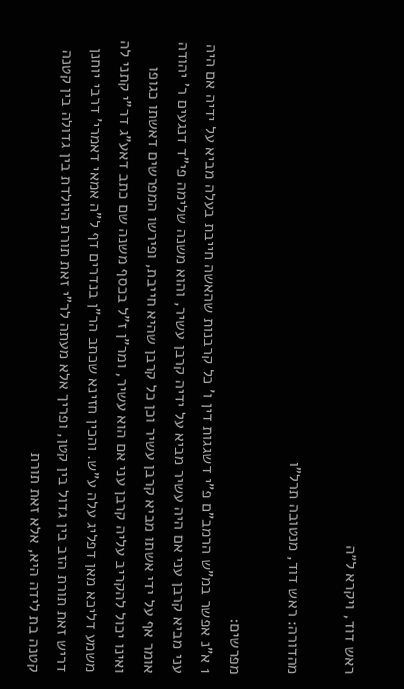ראש דוד, ויקרא ל״ה

מהדורה: ראש דוד, מנטובה תרל"ו

מפרשים:
1 א"נ אפשר במ"ש הרמב"ם פ"י דשגגות דין ו' כל קרבנות שהאשה חייבת בעלה מביא על ידיה אם היה עני מביא קרבן עני אם היה עשיר מביא על ידיה קרבן עשיר, והוא משנה שלימה פי"ד דנגעים ר' יהודה אומר אף על ידי אשתו מביא קרבן עשיר וכן כל קרבן שהיא חייבת, ופירשו המפרשים דאשתו כגופו ואינו יכול להקריב עליה קרבן עני אם הוא עשיר, ומר"ן ז"ל בכסף משנה שם כתב דאע"ג דר"י קתני לה משמע דליכא מאן דפליג עלה ע"ש. והכין חזינא שכתב הר"ן בנדרים דף ל"ה אמאי דאמרי' דרבי יוחנן דריש זאת תורת הזב בין גדול בין קטן, ופריך אלא מעתה לר"י זאת תורת היולדת בין גדולה בין קטנה קטנה בת לידה היא, אלא זאת תורת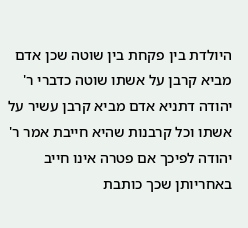היולדת בין פקחת בין שוטה שכן אדם מביא קרבן על אשתו שוטה כדברי ר' יהודה דתניא אדם מביא קרבן עשיר על אשתו וכל קרבנות שהיא חייבת אמר ר' יהודה לפיכך אם פטרה אינו חייב באחריותן שכך כותבת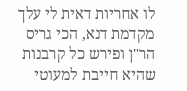לו אחריות דאית לי עלך מקדמת דנא, הכי גריס הר"ן ופירש כל קרבנות שהיא חייבת למעוטי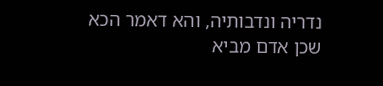נדריה ונדבותיה, והא דאמר הכא שכן אדם מביא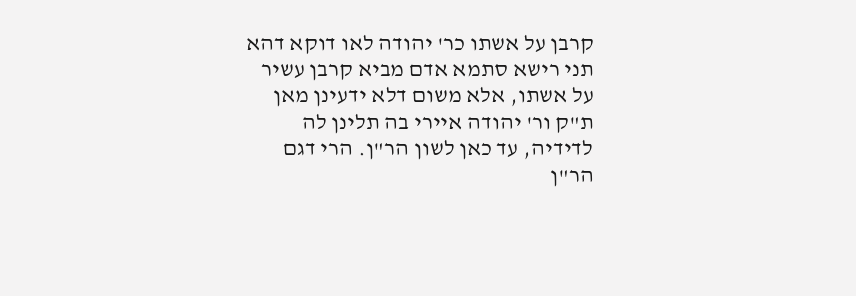קרבן על אשתו כר' יהודה לאו דוקא דהא תני רישא סתמא אדם מביא קרבן עשיר על אשתו, אלא משום דלא ידעינן מאן ת"ק ור' יהודה איירי בה תלינן לה לדידיה, עד כאן לשון הר"ן. הרי דגם הר"ן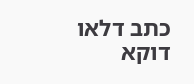כתב דלאו דוקא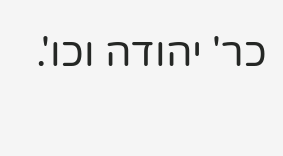כר' יהודה וכו'.